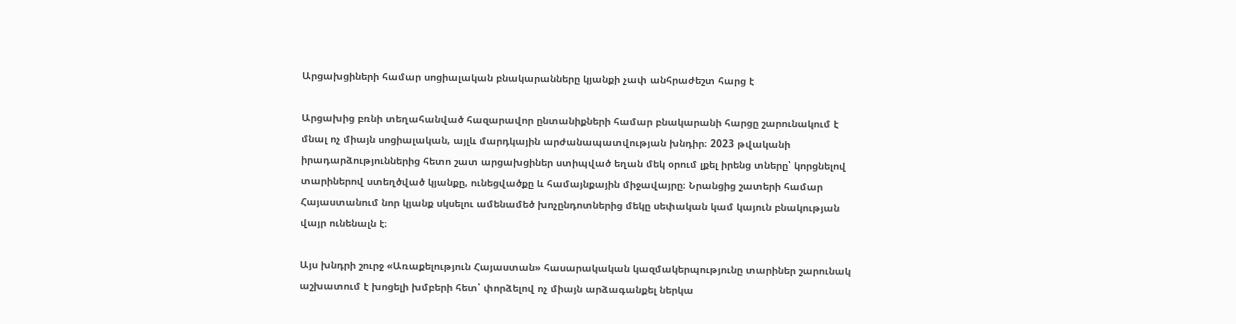Արցախցիների համար սոցիալական բնակարանները կյանքի չափ անհրաժեշտ հարց է

Արցախից բռնի տեղահանված հազարավոր ընտանիքների համար բնակարանի հարցը շարունակում է մնալ ոչ միայն սոցիալական, այլև մարդկային արժանապատվության խնդիր։ 2023 թվականի իրադարձություններից հետո շատ արցախցիներ ստիպված եղան մեկ օրում լքել իրենց տները՝ կորցնելով տարիներով ստեղծված կյանքը, ունեցվածքը և համայնքային միջավայրը։ Նրանցից շատերի համար Հայաստանում նոր կյանք սկսելու ամենամեծ խոչընդոտներից մեկը սեփական կամ կայուն բնակության վայր ունենալն է։

Այս խնդրի շուրջ «Առաքելություն Հայաստան» հասարակական կազմակերպությունը տարիներ շարունակ աշխատում է խոցելի խմբերի հետ՝ փորձելով ոչ միայն արձագանքել ներկա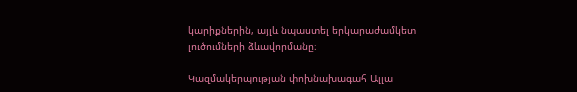կարիքներին, այլև նպաստել երկարաժամկետ լուծումների ձևավորմանը։

Կազմակերպության փոխնախագահ Ալլա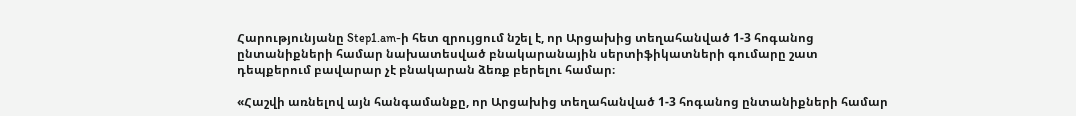Հարությունյանը Step1.am-ի հետ զրույցում նշել է, որ Արցախից տեղահանված 1-3 հոգանոց ընտանիքների համար նախատեսված բնակարանային սերտիֆիկատների գումարը շատ դեպքերում բավարար չէ բնակարան ձեռք բերելու համար։

«Հաշվի առնելով այն հանգամանքը, որ Արցախից տեղահանված 1-3 հոգանոց ընտանիքների համար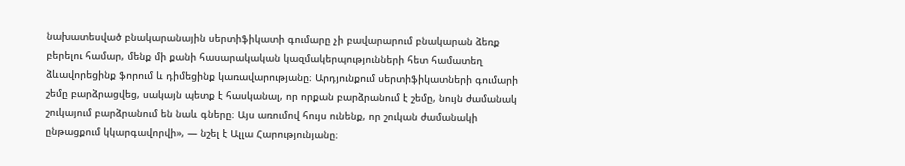նախատեսված բնակարանային սերտիֆիկատի գումարը չի բավարարում բնակարան ձեռք բերելու համար, մենք մի քանի հասարակական կազմակերպությունների հետ համատեղ ձևավորեցինք ֆորում և դիմեցինք կառավարությանը։ Արդյունքում սերտիֆիկատների գումարի շեմը բարձրացվեց, սակայն պետք է հասկանալ, որ որքան բարձրանում է շեմը, նույն ժամանակ շուկայում բարձրանում են նաև գները։ Այս առումով հույս ունենք, որ շուկան ժամանակի ընթացքում կկարգավորվի», — նշել է Ալլա Հարությունյանը։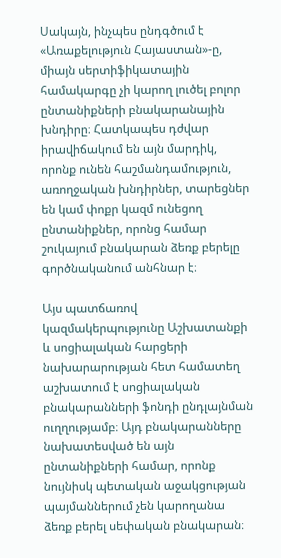Սակայն, ինչպես ընդգծում է «Առաքելություն Հայաստան»-ը, միայն սերտիֆիկատային համակարգը չի կարող լուծել բոլոր ընտանիքների բնակարանային խնդիրը։ Հատկապես դժվար իրավիճակում են այն մարդիկ, որոնք ունեն հաշմանդամություն, առողջական խնդիրներ, տարեցներ են կամ փոքր կազմ ունեցող ընտանիքներ, որոնց համար շուկայում բնակարան ձեռք բերելը գործնականում անհնար է։

Այս պատճառով կազմակերպությունը Աշխատանքի և սոցիալական հարցերի նախարարության հետ համատեղ աշխատում է սոցիալական բնակարանների ֆոնդի ընդլայնման ուղղությամբ։ Այդ բնակարանները նախատեսված են այն ընտանիքների համար, որոնք նույնիսկ պետական աջակցության պայմաններում չեն կարողանա ձեռք բերել սեփական բնակարան։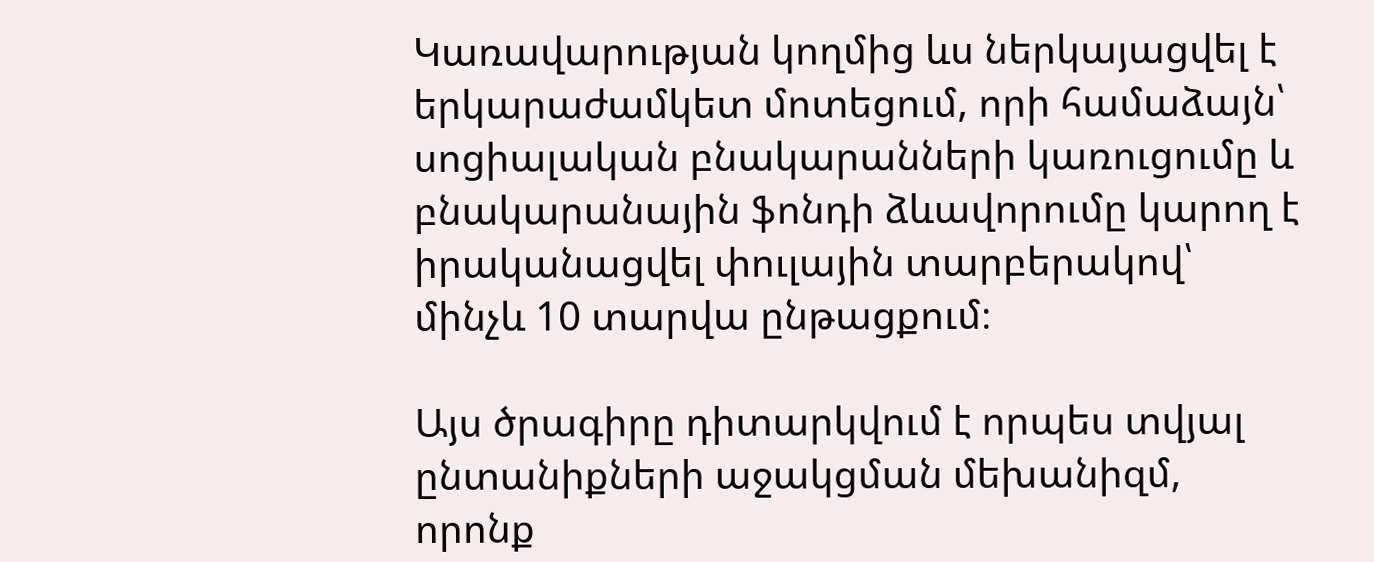Կառավարության կողմից ևս ներկայացվել է երկարաժամկետ մոտեցում, որի համաձայն՝ սոցիալական բնակարանների կառուցումը և բնակարանային ֆոնդի ձևավորումը կարող է իրականացվել փուլային տարբերակով՝ մինչև 10 տարվա ընթացքում։

Այս ծրագիրը դիտարկվում է որպես տվյալ ընտանիքների աջակցման մեխանիզմ, որոնք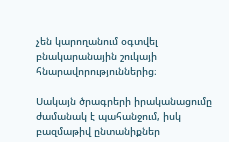չեն կարողանում օգտվել բնակարանային շուկայի հնարավորություններից։

Սակայն ծրագրերի իրականացումը ժամանակ է պահանջում, իսկ բազմաթիվ ընտանիքներ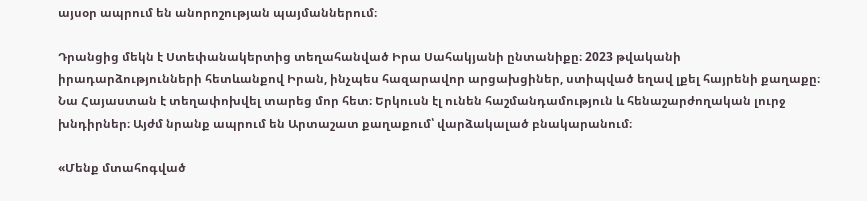այսօր ապրում են անորոշության պայմաններում։

Դրանցից մեկն է Ստեփանակերտից տեղահանված Իրա Սահակյանի ընտանիքը։ 2023 թվականի իրադարձությունների հետևանքով Իրան, ինչպես հազարավոր արցախցիներ, ստիպված եղավ լքել հայրենի քաղաքը։ Նա Հայաստան է տեղափոխվել տարեց մոր հետ։ Երկուսն էլ ունեն հաշմանդամություն և հենաշարժողական լուրջ խնդիրներ։ Այժմ նրանք ապրում են Արտաշատ քաղաքում՝ վարձակալած բնակարանում։

«Մենք մտահոգված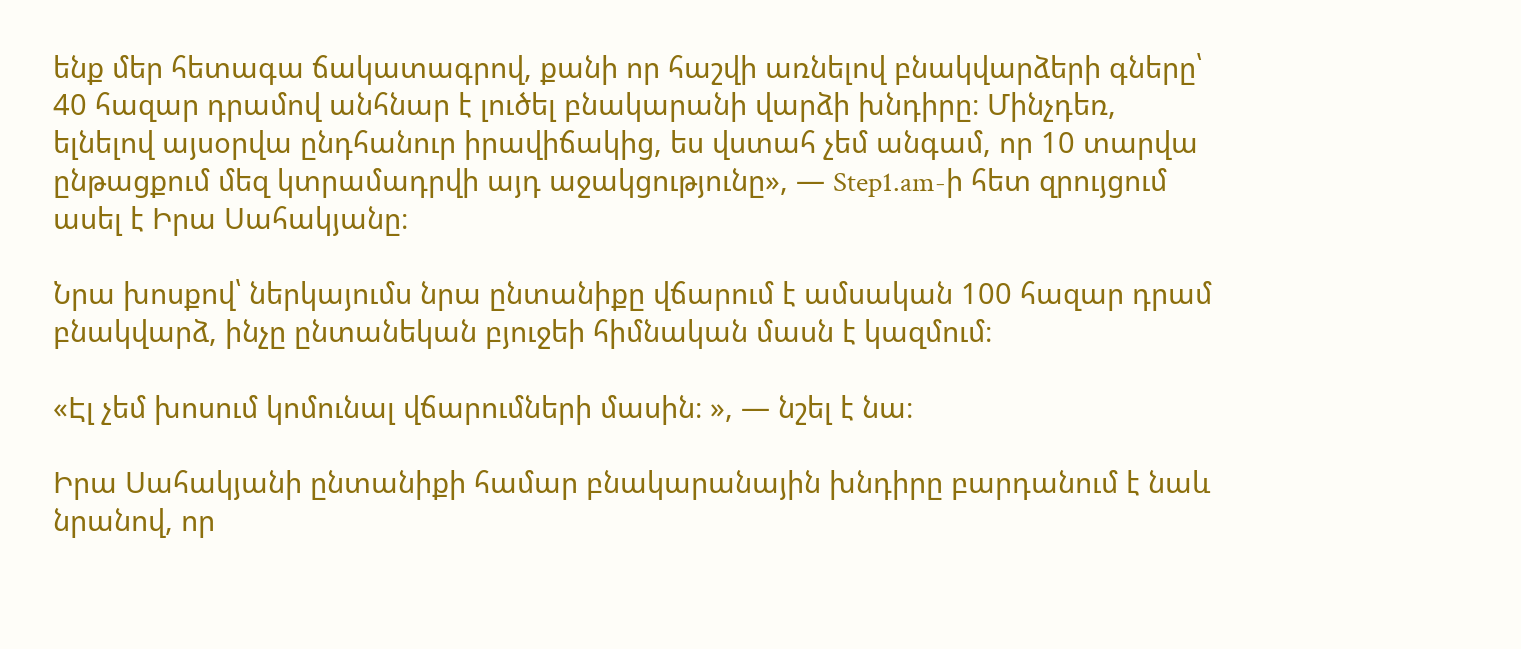ենք մեր հետագա ճակատագրով, քանի որ հաշվի առնելով բնակվարձերի գները՝ 40 հազար դրամով անհնար է լուծել բնակարանի վարձի խնդիրը։ Մինչդեռ, ելնելով այսօրվա ընդհանուր իրավիճակից, ես վստահ չեմ անգամ, որ 10 տարվա ընթացքում մեզ կտրամադրվի այդ աջակցությունը», — Step1.am-ի հետ զրույցում ասել է Իրա Սահակյանը։

Նրա խոսքով՝ ներկայումս նրա ընտանիքը վճարում է ամսական 100 հազար դրամ բնակվարձ, ինչը ընտանեկան բյուջեի հիմնական մասն է կազմում։

«Էլ չեմ խոսում կոմունալ վճարումների մասին։ », — նշել է նա։

Իրա Սահակյանի ընտանիքի համար բնակարանային խնդիրը բարդանում է նաև նրանով, որ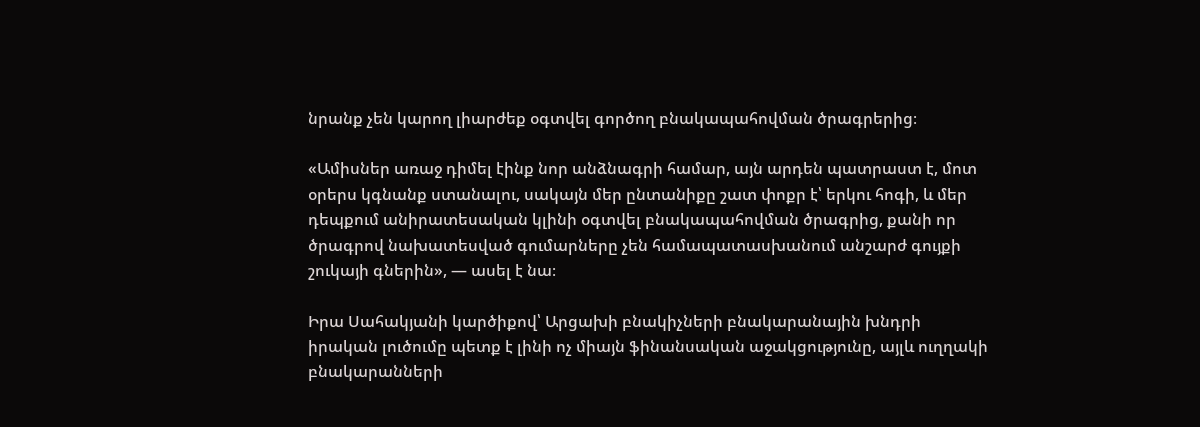նրանք չեն կարող լիարժեք օգտվել գործող բնակապահովման ծրագրերից։

«Ամիսներ առաջ դիմել էինք նոր անձնագրի համար, այն արդեն պատրաստ է, մոտ օրերս կգնանք ստանալու, սակայն մեր ընտանիքը շատ փոքր է՝ երկու հոգի, և մեր դեպքում անիրատեսական կլինի օգտվել բնակապահովման ծրագրից, քանի որ ծրագրով նախատեսված գումարները չեն համապատասխանում անշարժ գույքի շուկայի գներին», — ասել է նա։

Իրա Սահակյանի կարծիքով՝ Արցախի բնակիչների բնակարանային խնդրի իրական լուծումը պետք է լինի ոչ միայն ֆինանսական աջակցությունը, այլև ուղղակի բնակարանների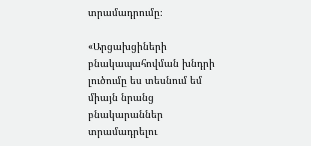տրամադրումը։

«Արցախցիների բնակապահովման խնդրի լուծումը ես տեսնում եմ միայն նրանց բնակարաններ տրամադրելու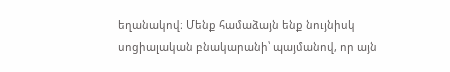եղանակով։ Մենք համաձայն ենք նույնիսկ սոցիալական բնակարանի՝ պայմանով, որ այն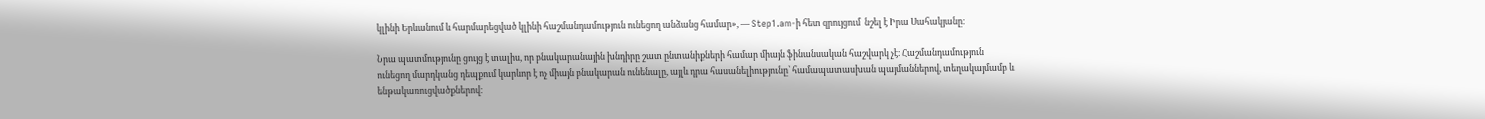կլինի Երևանում և հարմարեցված կլինի հաշմանդամություն ունեցող անձանց համար», — Step1.am-ի հետ զրույցում  նշել է Իրա Սահակյանը։

Նրա պատմությունը ցույց է տալիս, որ բնակարանային խնդիրը շատ ընտանիքների համար միայն ֆինանսական հաշվարկ չէ։ Հաշմանդամություն ունեցող մարդկանց դեպքում կարևոր է ոչ միայն բնակարան ունենալը, այլև դրա հասանելիությունը՝ համապատասխան պայմաններով, տեղակայմամբ և ենթակառուցվածքներով։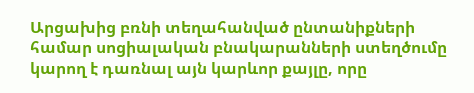Արցախից բռնի տեղահանված ընտանիքների համար սոցիալական բնակարանների ստեղծումը կարող է դառնալ այն կարևոր քայլը, որը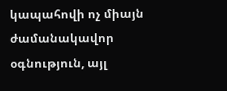կապահովի ոչ միայն ժամանակավոր օգնություն, այլ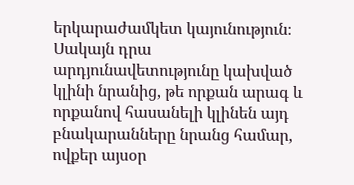երկարաժամկետ կայունություն։ Սակայն դրա արդյունավետությունը կախված կլինի նրանից, թե որքան արագ և որքանով հասանելի կլինեն այդ բնակարանները նրանց համար, ովքեր այսօր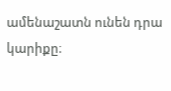ամենաշատն ունեն դրա կարիքը։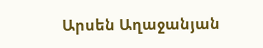Արսեն Աղաջանյան